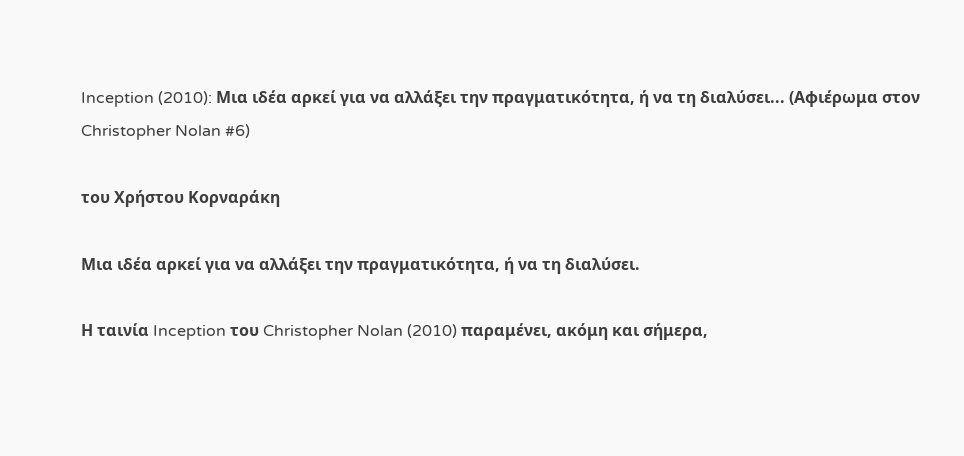Inception (2010): Μια ιδέα αρκεί για να αλλάξει την πραγματικότητα, ή να τη διαλύσει... (Αφιέρωμα στον Christopher Nolan #6)

του Χρήστου Κορναράκη

Μια ιδέα αρκεί για να αλλάξει την πραγματικότητα, ή να τη διαλύσει.

Η ταινία Inception του Christopher Nolan (2010) παραμένει, ακόμη και σήμερα,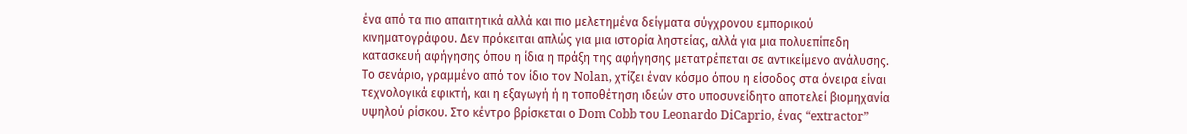ένα από τα πιο απαιτητικά αλλά και πιο μελετημένα δείγματα σύγχρονου εμπορικού κινηματογράφου. Δεν πρόκειται απλώς για μια ιστορία ληστείας, αλλά για μια πολυεπίπεδη κατασκευή αφήγησης όπου η ίδια η πράξη της αφήγησης μετατρέπεται σε αντικείμενο ανάλυσης. Το σενάριο, γραμμένο από τον ίδιο τον Nolan, χτίζει έναν κόσμο όπου η είσοδος στα όνειρα είναι τεχνολογικά εφικτή, και η εξαγωγή ή η τοποθέτηση ιδεών στο υποσυνείδητο αποτελεί βιομηχανία υψηλού ρίσκου. Στο κέντρο βρίσκεται ο Dom Cobb του Leonardo DiCaprio, ένας “extractor”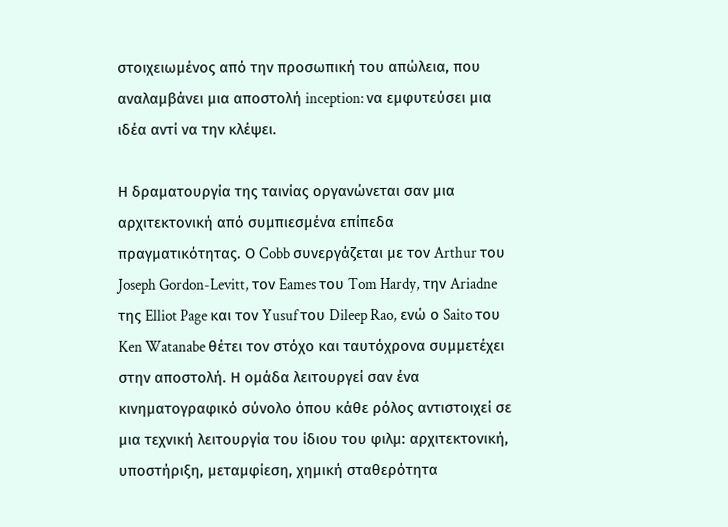στοιχειωμένος από την προσωπική του απώλεια, που αναλαμβάνει μια αποστολή inception: να εμφυτεύσει μια ιδέα αντί να την κλέψει.

Η δραματουργία της ταινίας οργανώνεται σαν μια αρχιτεκτονική από συμπιεσμένα επίπεδα πραγματικότητας. Ο Cobb συνεργάζεται με τον Arthur του Joseph Gordon-Levitt, τον Eames του Tom Hardy, την Ariadne της Elliot Page και τον Yusuf του Dileep Rao, ενώ ο Saito του Ken Watanabe θέτει τον στόχο και ταυτόχρονα συμμετέχει στην αποστολή. Η ομάδα λειτουργεί σαν ένα κινηματογραφικό σύνολο όπου κάθε ρόλος αντιστοιχεί σε μια τεχνική λειτουργία του ίδιου του φιλμ: αρχιτεκτονική, υποστήριξη, μεταμφίεση, χημική σταθερότητα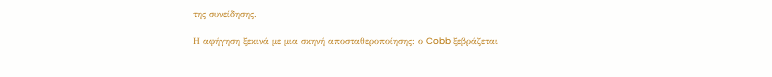της συνείδησης.

Η αφήγηση ξεκινά με μια σκηνή αποσταθεροποίησης: ο Cobb ξεβράζεται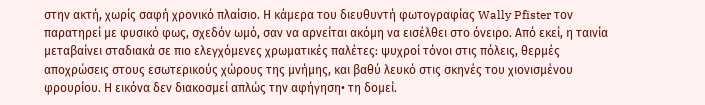στην ακτή, χωρίς σαφή χρονικό πλαίσιο. Η κάμερα του διευθυντή φωτογραφίας Wally Pfister τον παρατηρεί με φυσικό φως, σχεδόν ωμό, σαν να αρνείται ακόμη να εισέλθει στο όνειρο. Από εκεί, η ταινία μεταβαίνει σταδιακά σε πιο ελεγχόμενες χρωματικές παλέτες: ψυχροί τόνοι στις πόλεις, θερμές αποχρώσεις στους εσωτερικούς χώρους της μνήμης, και βαθύ λευκό στις σκηνές του χιονισμένου φρουρίου. Η εικόνα δεν διακοσμεί απλώς την αφήγηση• τη δομεί.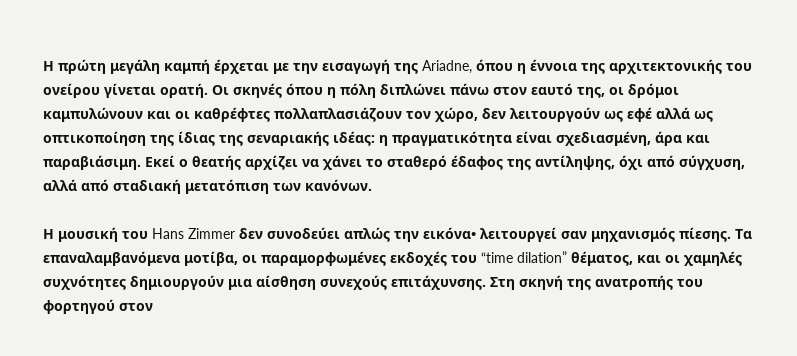Η πρώτη μεγάλη καμπή έρχεται με την εισαγωγή της Ariadne, όπου η έννοια της αρχιτεκτονικής του ονείρου γίνεται ορατή. Οι σκηνές όπου η πόλη διπλώνει πάνω στον εαυτό της, οι δρόμοι καμπυλώνουν και οι καθρέφτες πολλαπλασιάζουν τον χώρο, δεν λειτουργούν ως εφέ αλλά ως οπτικοποίηση της ίδιας της σεναριακής ιδέας: η πραγματικότητα είναι σχεδιασμένη, άρα και παραβιάσιμη. Εκεί ο θεατής αρχίζει να χάνει το σταθερό έδαφος της αντίληψης, όχι από σύγχυση, αλλά από σταδιακή μετατόπιση των κανόνων.

Η μουσική του Hans Zimmer δεν συνοδεύει απλώς την εικόνα• λειτουργεί σαν μηχανισμός πίεσης. Τα επαναλαμβανόμενα μοτίβα, οι παραμορφωμένες εκδοχές του “time dilation” θέματος, και οι χαμηλές συχνότητες δημιουργούν μια αίσθηση συνεχούς επιτάχυνσης. Στη σκηνή της ανατροπής του φορτηγού στον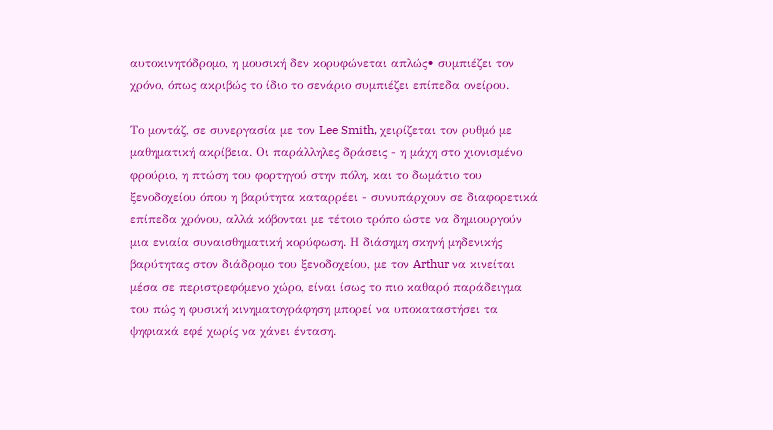αυτοκινητόδρομο, η μουσική δεν κορυφώνεται απλώς• συμπιέζει τον χρόνο, όπως ακριβώς το ίδιο το σενάριο συμπιέζει επίπεδα ονείρου.

Το μοντάζ, σε συνεργασία με τον Lee Smith, χειρίζεται τον ρυθμό με μαθηματική ακρίβεια. Οι παράλληλες δράσεις - η μάχη στο χιονισμένο φρούριο, η πτώση του φορτηγού στην πόλη, και το δωμάτιο του ξενοδοχείου όπου η βαρύτητα καταρρέει - συνυπάρχουν σε διαφορετικά επίπεδα χρόνου, αλλά κόβονται με τέτοιο τρόπο ώστε να δημιουργούν μια ενιαία συναισθηματική κορύφωση. Η διάσημη σκηνή μηδενικής βαρύτητας στον διάδρομο του ξενοδοχείου, με τον Arthur να κινείται μέσα σε περιστρεφόμενο χώρο, είναι ίσως το πιο καθαρό παράδειγμα του πώς η φυσική κινηματογράφηση μπορεί να υποκαταστήσει τα ψηφιακά εφέ χωρίς να χάνει ένταση.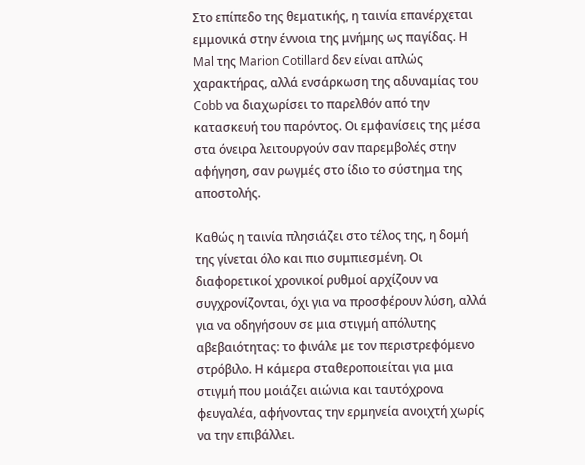Στο επίπεδο της θεματικής, η ταινία επανέρχεται εμμονικά στην έννοια της μνήμης ως παγίδας. Η Mal της Marion Cotillard δεν είναι απλώς χαρακτήρας, αλλά ενσάρκωση της αδυναμίας του Cobb να διαχωρίσει το παρελθόν από την κατασκευή του παρόντος. Οι εμφανίσεις της μέσα στα όνειρα λειτουργούν σαν παρεμβολές στην αφήγηση, σαν ρωγμές στο ίδιο το σύστημα της αποστολής.

Καθώς η ταινία πλησιάζει στο τέλος της, η δομή της γίνεται όλο και πιο συμπιεσμένη. Οι διαφορετικοί χρονικοί ρυθμοί αρχίζουν να συγχρονίζονται, όχι για να προσφέρουν λύση, αλλά για να οδηγήσουν σε μια στιγμή απόλυτης αβεβαιότητας: το φινάλε με τον περιστρεφόμενο στρόβιλο. Η κάμερα σταθεροποιείται για μια στιγμή που μοιάζει αιώνια και ταυτόχρονα φευγαλέα, αφήνοντας την ερμηνεία ανοιχτή χωρίς να την επιβάλλει.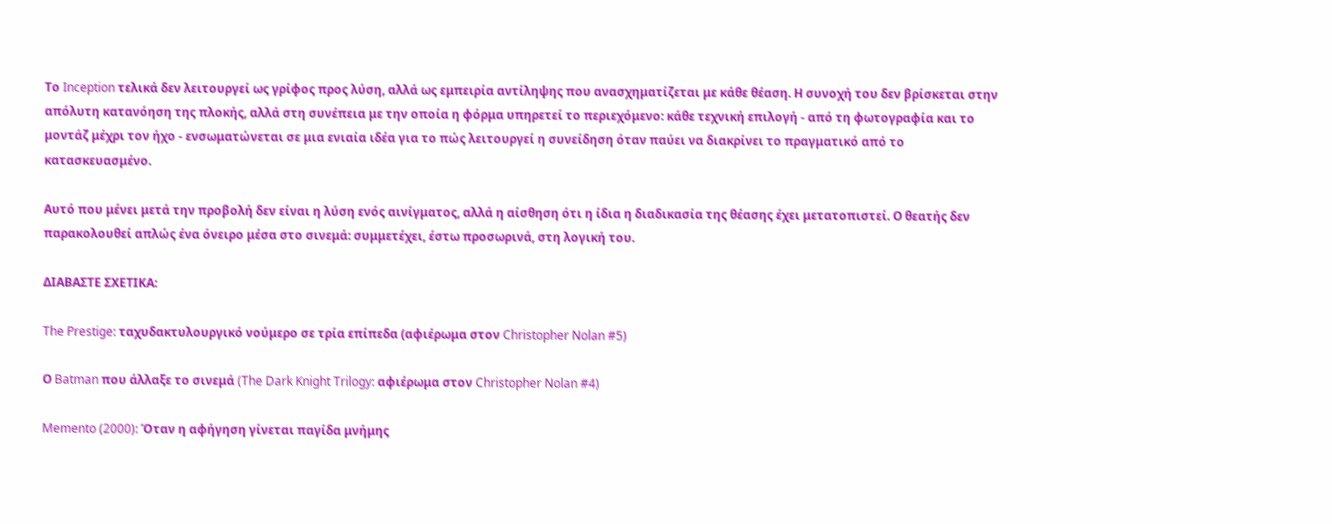Το Inception τελικά δεν λειτουργεί ως γρίφος προς λύση, αλλά ως εμπειρία αντίληψης που ανασχηματίζεται με κάθε θέαση. Η συνοχή του δεν βρίσκεται στην απόλυτη κατανόηση της πλοκής, αλλά στη συνέπεια με την οποία η φόρμα υπηρετεί το περιεχόμενο: κάθε τεχνική επιλογή - από τη φωτογραφία και το μοντάζ μέχρι τον ήχο - ενσωματώνεται σε μια ενιαία ιδέα για το πώς λειτουργεί η συνείδηση όταν παύει να διακρίνει το πραγματικό από το κατασκευασμένο.

Αυτό που μένει μετά την προβολή δεν είναι η λύση ενός αινίγματος, αλλά η αίσθηση ότι η ίδια η διαδικασία της θέασης έχει μετατοπιστεί. Ο θεατής δεν παρακολουθεί απλώς ένα όνειρο μέσα στο σινεμά: συμμετέχει, έστω προσωρινά, στη λογική του.

ΔΙΑΒΑΣΤΕ ΣΧΕΤΙΚΑ:

The Prestige: ταχυδακτυλουργικό νούμερο σε τρία επίπεδα (αφιέρωμα στον Christopher Nolan #5)

Ο Batman που άλλαξε το σινεμά (The Dark Knight Trilogy: αφιέρωμα στον Christopher Nolan #4)

Memento (2000): Όταν η αφήγηση γίνεται παγίδα μνήμης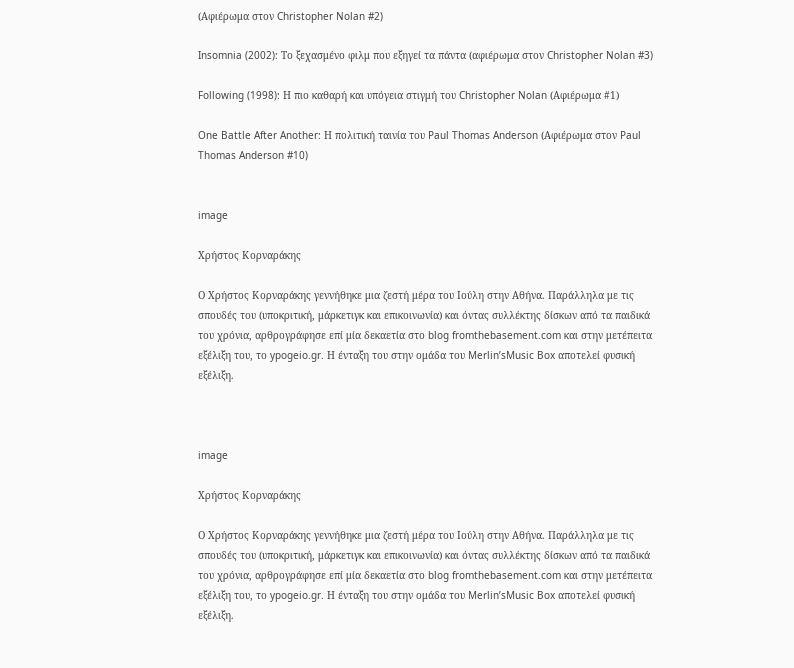(Αφιέρωμα στον Christopher Nolan #2)

Insomnia (2002): Το ξεχασμένο φιλμ που εξηγεί τα πάντα (αφιέρωμα στον Christopher Nolan #3)

Following (1998): Η πιο καθαρή και υπόγεια στιγμή του Christopher Nolan (Αφιέρωμα #1)

One Battle After Another: Η πολιτική ταινία του Paul Thomas Anderson (Αφιέρωμα στον Paul Thomas Anderson #10)


image

Χρήστος Κορναράκης

Ο Χρήστος Κορναράκης γεννήθηκε μια ζεστή μέρα του Ιούλη στην Αθήνα. Παράλληλα με τις σπουδές του (υποκριτική, μάρκετιγκ και επικοινωνία) και όντας συλλέκτης δίσκων από τα παιδικά του χρόνια, αρθρογράφησε επί μία δεκαετία στο blog fromthebasement.com και στην μετέπειτα εξέλιξη του, το ypogeio.gr. Η ένταξη του στην ομάδα του Merlin’sMusic Box αποτελεί φυσική εξέλιξη.



image

Χρήστος Κορναράκης

Ο Χρήστος Κορναράκης γεννήθηκε μια ζεστή μέρα του Ιούλη στην Αθήνα. Παράλληλα με τις σπουδές του (υποκριτική, μάρκετιγκ και επικοινωνία) και όντας συλλέκτης δίσκων από τα παιδικά του χρόνια, αρθρογράφησε επί μία δεκαετία στο blog fromthebasement.com και στην μετέπειτα εξέλιξη του, το ypogeio.gr. Η ένταξη του στην ομάδα του Merlin’sMusic Box αποτελεί φυσική εξέλιξη.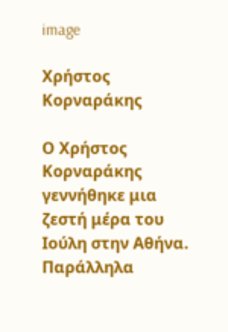image

Χρήστος Κορναράκης

Ο Χρήστος Κορναράκης γεννήθηκε μια ζεστή μέρα του Ιούλη στην Αθήνα. Παράλληλα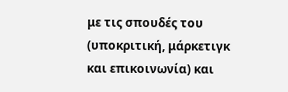με τις σπουδές του (υποκριτική, μάρκετιγκ και επικοινωνία) και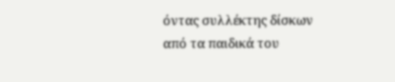όντας συλλέκτης δίσκων από τα παιδικά του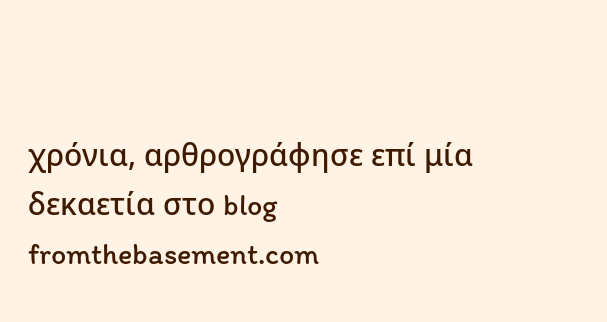χρόνια, αρθρογράφησε επί μία δεκαετία στο blog fromthebasement.com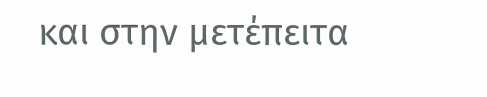και στην μετέπειτα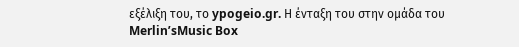εξέλιξη του, το ypogeio.gr. Η ένταξη του στην ομάδα του Merlin’sMusic Box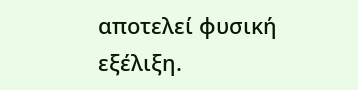αποτελεί φυσική εξέλιξη.